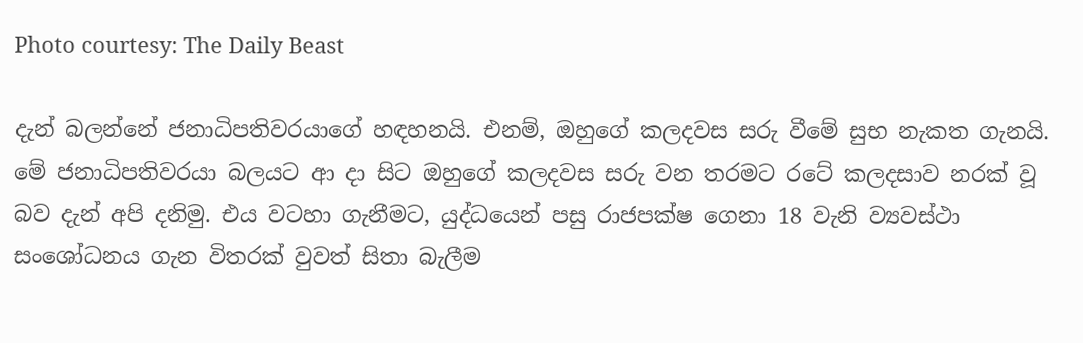Photo courtesy: The Daily Beast

දැන් බලන්නේ ජනාධිපතිවරයාගේ හඳහනයි. එනම්, ඔහුගේ කලදවස සරු වීමේ සුභ නැකත ගැනයි. මේ ජනාධිපතිවරයා බලයට ආ දා සිට ඔහුගේ කලදවස සරු වන තරමට රටේ කලදසාව නරක් වූ බව දැන් අපි දනිමු. එය වටහා ගැනීමට, යුද්ධයෙන් පසු රාජපක්ෂ ගෙනා 18 වැනි ව්‍යවස්ථා සංශෝධනය ගැන විතරක් වුවත් සිතා බැලීම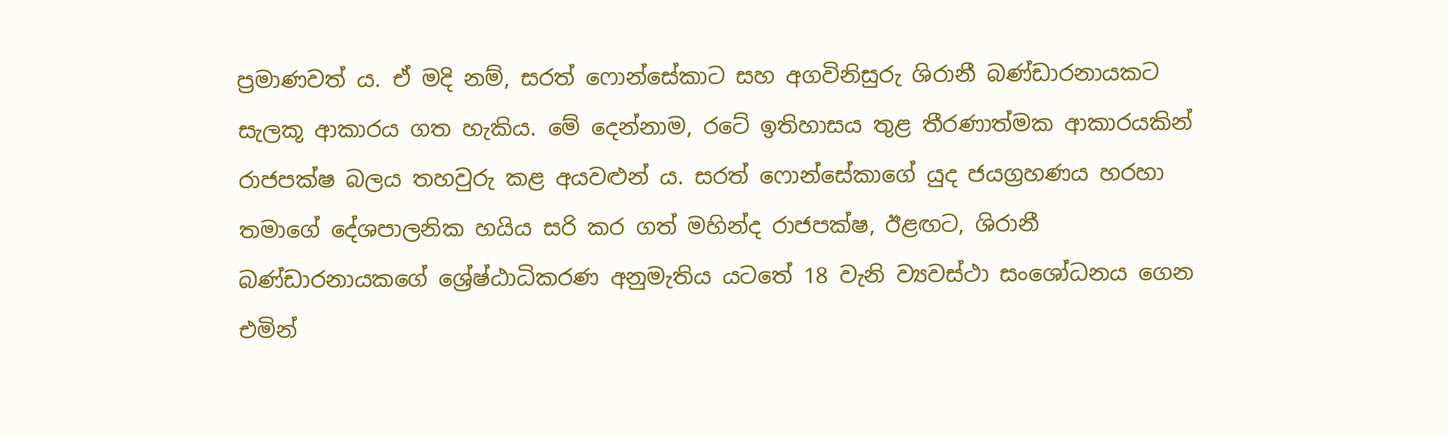ප්‍රමාණවත් ය. ඒ මදි නම්, සරත් ෆොන්සේකාට සහ අගවිනිසුරු ශිරානී බණ්ඩාරනායකට සැලකූ ආකාරය ගත හැකිය. මේ දෙන්නාම, රටේ ඉතිහාසය තුළ තීරණාත්මක ආකාරයකින් රාජපක්ෂ බලය තහවුරු කළ අයවළුන් ය. සරත් ෆොන්සේකාගේ යුද ජයග්‍රහණය හරහා තමාගේ දේශපාලනික හයිය සරි කර ගත් මහින්ද රාජපක්ෂ, ඊළඟට, ශිරානී බණ්ඩාරනායකගේ ශ්‍රේෂ්ඨාධිකරණ අනුමැතිය යටතේ 18 වැනි ව්‍යවස්ථා සංශෝධනය ගෙන එමින්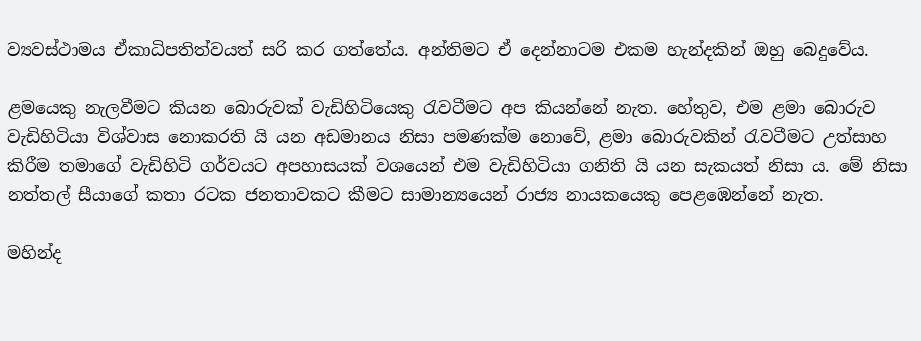ව්‍යවස්ථාමය ඒකාධිපතිත්වයත් සරි කර ගත්තේය. අන්තිමට ඒ දෙන්නාටම එකම හැන්දකින් ඔහු බෙදුවේය.

ළමයෙකු නැලවීමට කියන බොරුවක් වැඩිහිටියෙකු රැවටීමට අප කියන්නේ නැත. හේතුව, එම ළමා බොරුව වැඩිහිටියා විශ්වාස නොකරති යි යන අඩමානය නිසා පමණක්ම නොවේ, ළමා බොරුවකින් රැවටීමට උත්සාහ කිරීම තමාගේ වැඩිහිටි ගර්වයට අපහාසයක් වශයෙන් එම වැඩිහිටියා ගනිති යි යන සැකයත් නිසා ය. මේ නිසා නත්තල් සීයාගේ කතා රටක ජනතාවකට කීමට සාමාන්‍යයෙන් රාජ්‍ය නායකයෙකු පෙළඹෙන්නේ නැත.

මහින්ද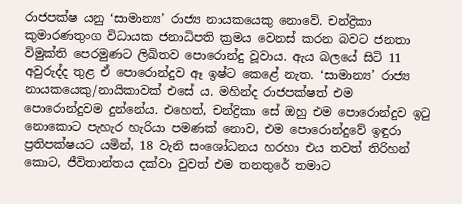රාජපක්ෂ යනු ‘සාමාන්‍ය’ රාජ්‍ය නායකයෙකු නොවේ. චන්ද්‍රිකා කුමාරණතුංග විධායක ජනාධිපති ක්‍රමය වෙනස් කරන බවට ජනතා විමුක්ති පෙරමුණට ලිඛිතව පොරොන්දු වූවාය. ඇය බලයේ සිටි 11 අවුරුද්ද තුළ ඒ පොරොන්දුව ඈ ඉෂ්ට කෙළේ නැත. ‘සාමාන්‍ය’ රාජ්‍ය නායකයෙකු/නායිකාවක් එසේ ය. මහින්ද රාජපක්ෂත් එම පොරොන්දුවම දුන්නේය. එහෙත්, චන්ද්‍රිකා සේ ඔහු එම පොරොන්දුව ඉටු නොකොට පැහැර හැරියා පමණක් නොව, එම පොරොන්දුවේ ඉඳුරා ප්‍රතිපක්ෂයට යමින්, 18 වැනි සංශෝධනය හරහා එය තවත් තිරිහන් කොට, ජීවිතාන්තය දක්වා වුවත් එම තනතුරේ තමාට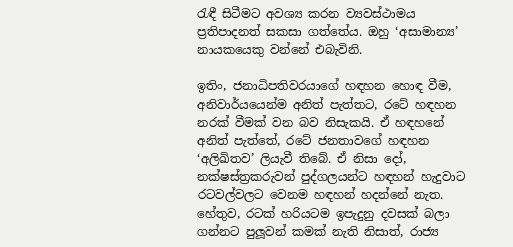රැඳී සිටීමට අවශ්‍ය කරන ව්‍යවස්ථාමය ප්‍රතිපාදනත් සකසා ගත්තේය. ඔහු ‘අසාමාන්‍ය’ නායකයෙකු වන්නේ එබැවිනි.

ඉතිං, ජනාධිපතිවරයාගේ හඳහන හොඳ වීම, අනිවාර්යයෙන්ම අනිත් පැත්තට, රටේ හඳහන නරක් වීමක් වන බව නිසැකයි. ඒ හඳහනේ අනිත් පැත්තේ, රටේ ජනතාවගේ හඳහන ‘අලිඛිතව’ ලියැවී තිබේ. ඒ නිසා දෝ, නක්ෂස්ත්‍රකරුවන් පුද්ගලයන්ට හඳහන් හැදුවාට රටවල්වලට වෙනම හඳහන් හදන්නේ නැත. හේතුව, රටක් හරියටම ඉපැදුනු දවසක් බලා ගන්නට පුලූවන් කමක් නැති නිසාත්, රාජ්‍ය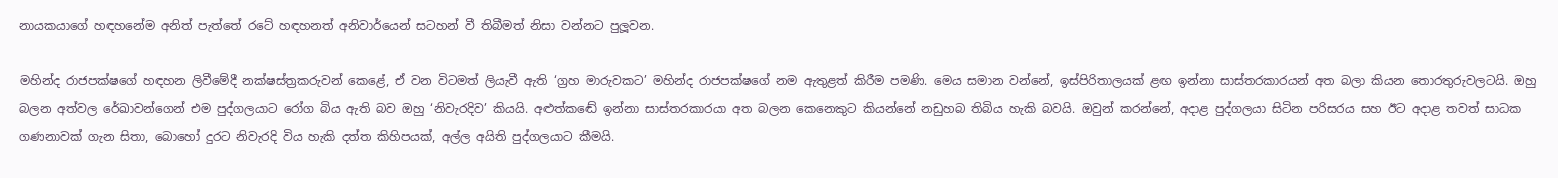නායකයාගේ හඳහනේම අනිත් පැත්තේ රටේ හඳහනත් අනිවාර්යෙන් සටහන් වී තිබීමත් නිසා වන්නට පුලූවන.

මහින්ද රාජපක්ෂගේ හඳහන ලිවීමේදී නක්ෂස්ත්‍රකරුවන් කෙළේ, ඒ වන විටමත් ලියැවී ඇති ‘ග්‍රහ මාරුවකට’ මහින්ද රාජපක්ෂගේ නම ඇතුළත් කිරීම පමණි. මෙය සමාන වන්නේ, ඉස්පිරිතාලයක් ළඟ ඉන්නා සාස්තරකාරයන් අත බලා කියන තොරතුරුවලටයි. ඔහු බලන අත්වල රේඛාවන්ගෙන් එම පුද්ගලයාට රෝග බිය ඇති බව ඔහු ‘නිවැරදිව’ කියයි. අළුත්කඬේ ඉන්නා සාස්තරකාරයා අත බලන කෙනෙකුට කියන්නේ නඩුහබ තිබිය හැකි බවයි. ඔවුන් කරන්නේ, අදාළ පුද්ගලයා සිටින පරිසරය සහ ඊට අදාළ තවත් සාධක ගණනාවක් ගැන සිතා, බොහෝ දුරට නිවැරදි විය හැකි දත්ත කිහිපයක්, අල්ල අයිති පුද්ගලයාට කීමයි.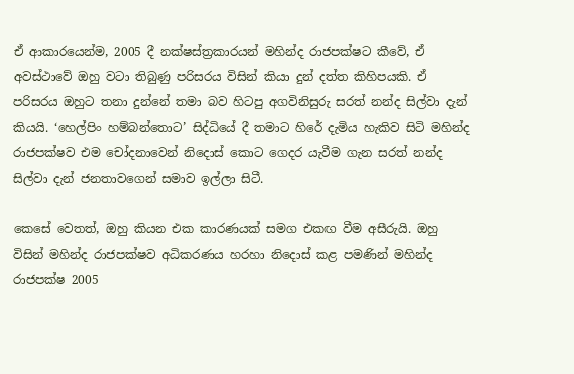ඒ ආකාරයෙන්ම, 2005 දී නක්ෂස්ත්‍රකාරයන් මහින්ද රාජපක්ෂට කීවේ, ඒ අවස්ථාවේ ඔහු වටා තිබුණු පරිසරය විසින් කියා දුන් දත්ත කිහිපයකි. ඒ පරිසරය ඔහුට තනා දුන්නේ තමා බව හිටපු අගවිනිසුරු සරත් නන්ද සිල්වා දැන් කියයි. ‘හෙල්පිං හම්බන්තොට’ සිද්ධියේ දී තමාට හිරේ දැමිය හැකිව සිටි මහින්ද රාජපක්ෂව එම චෝදනාවෙන් නිදොස් කොට ගෙදර යැවීම ගැන සරත් නන්ද සිල්වා දැන් ජනතාවගෙන් සමාව ඉල්ලා සිටී.

කෙසේ වෙතත්, ඔහු කියන එක කාරණයක් සමග එකඟ වීම අසීරුයි. ඔහු විසින් මහින්ද රාජපක්ෂව අධිකරණය හරහා නිදොස් කළ පමණින් මහින්ද රාජපක්ෂ 2005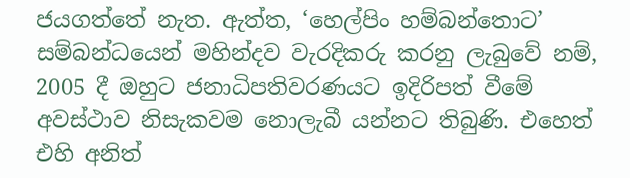ජයගත්තේ නැත. ඇත්ත, ‘හෙල්පිං හම්බන්තොට’ සම්බන්ධයෙන් මහින්දව වැරදිකරු කරනු ලැබුවේ නම්, 2005 දී ඔහුට ජනාධිපතිවරණයට ඉදිරිපත් වීමේ අවස්ථාව නිසැකවම නොලැබී යන්නට තිබුණි. එහෙත් එහි අනිත්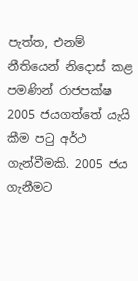පැත්ත, එනම් නීතියෙන් නිදොස් කළ පමණින් රාජපක්ෂ 2005 ජයගත්තේ යැයි කීම පටු අර්ථ ගැන්වීමකි. 2005 ජය ගැනීමට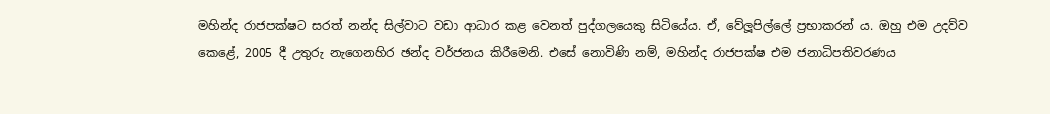මහින්ද රාජපක්ෂට සරත් නන්ද සිල්වාට වඩා ආධාර කළ වෙනත් පුද්ගලයෙකු සිටියේය. ඒ, වේලූපිල්ලේ ප්‍රභාකරන් ය. ඔහු එම උදව්ව කෙළේ, 2005 දී උතුරු නැගෙනහිර ඡන්ද වර්ජනය කිරීමෙනි. එසේ නොවිණි නම්, මහින්ද රාජපක්ෂ එම ජනාධිපතිවරණය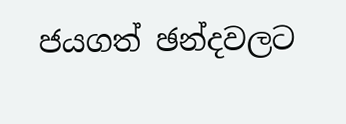ජයගත් ඡන්දවලට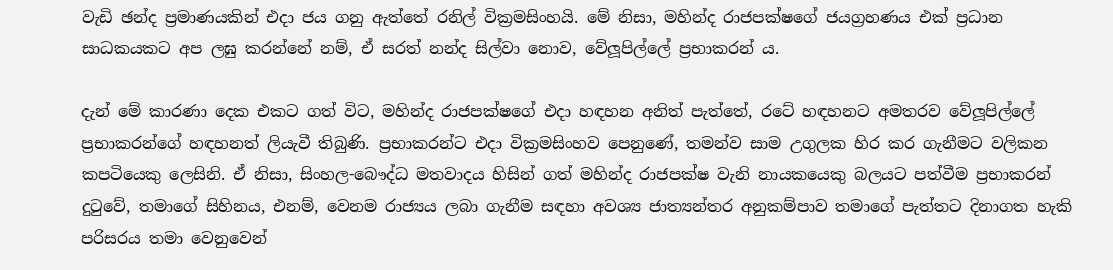වැඩි ඡන්ද ප්‍රමාණයකින් එදා ජය ගනු ඇත්තේ රනිල් වික්‍රමසිංහයි. මේ නිසා, මහින්ද රාජපක්ෂගේ ජයග්‍රහණය එක් ප්‍රධාන සාධකයකට අප ලඝු කරන්නේ නම්, ඒ සරත් නන්ද සිල්වා නොව, වේලූපිල්ලේ ප්‍රභාකරන් ය.

දැන් මේ කාරණා දෙක එකට ගත් විට, මහින්ද රාජපක්ෂගේ එදා හඳහන අනිත් පැත්තේ, රටේ හඳහනට අමතරව වේලූපිල්ලේ ප්‍රභාකරන්ගේ හඳහනත් ලියැවී තිබුණි. ප්‍රභාකරන්ට එදා වික්‍රමසිංහව පෙනුණේ, තමන්ව සාම උගුලක හිර කර ගැනීමට වලිකන කපටියෙකු ලෙසිනි. ඒ නිසා, සිංහල-බෞද්ධ මතවාදය හිසින් ගත් මහින්ද රාජපක්ෂ වැනි නායකයෙකු බලයට පත්වීම ප්‍රභාකරන් දුටුවේ, තමාගේ සිහිනය, එනම්, වෙනම රාජ්‍යය ලබා ගැනීම සඳහා අවශ්‍ය ජාත්‍යන්තර අනුකම්පාව තමාගේ පැත්තට දිනාගත හැකි පරිසරය තමා වෙනුවෙන්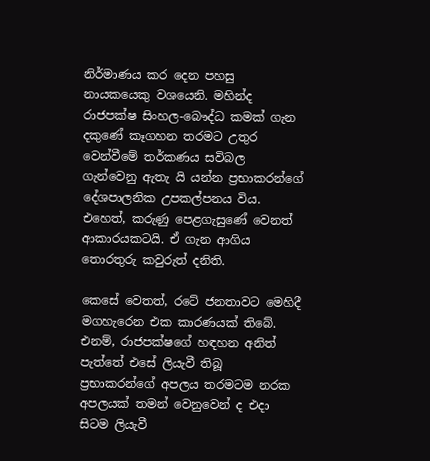නිර්මාණය කර දෙන පහසු නායකයෙකු වශයෙනි. මහින්ද රාජපක්ෂ සිංහල-බෞද්ධ කමක් ගැන දකුණේ කෑගහන තරමට උතුර වෙන්වීමේ තර්කණය සවිබල ගැන්වෙනු ඇතැ යි යන්න ප්‍රභාකරන්ගේ දේශපාලනික උපකල්පනය විය. එහෙත්, කරුණු පෙළගැසුණේ වෙනත් ආකාරයකටයි. ඒ ගැන ආගිය තොරතුරු කවුරුත් දනිති.

කෙසේ වෙතත්, රටේ ජනතාවට මෙහිදී මගහැරෙන එක කාරණයක් තිබේ. එනම්, රාජපක්ෂගේ හඳහන අනිත් පැත්තේ එසේ ලියැවී තිබූ ප්‍රභාකරන්ගේ අපලය තරමටම නරක අපලයක් තමන් වෙනුවෙන් ද එදා සිටම ලියැවී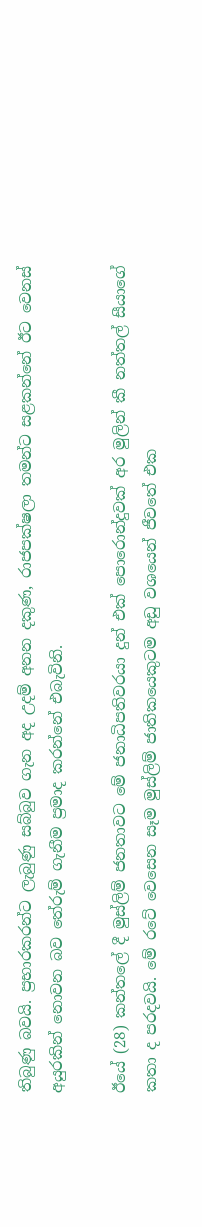තිබුණු බවයි. ප්‍රභාරකරන්ට ලැබුණු සබ්බුව ගැන අද උදම් අනන දකුණ, රාජපක්ෂලා තමන්ට සළකන්නේ ඊට වෙනස් අයුරකින් නොවන බව තේරුම් ගැනීම ප්‍රමාද කරන්නේ එබැවිනි.

ඊයේ (28) කන්තලේ දී මුස්ලිම් ජනතාවට මේ ජනාධිපතිවරයා දුන් එක් පොරොන්දුවක් අර මුලින් කී නත්තල් සීයාගේ කතා ද පරදවයි. මේ රටේ වෙසෙන සෑම මුස්ලිම් ජාතිකයෙකුටම අඩු වශයෙන් ජීවතේ එක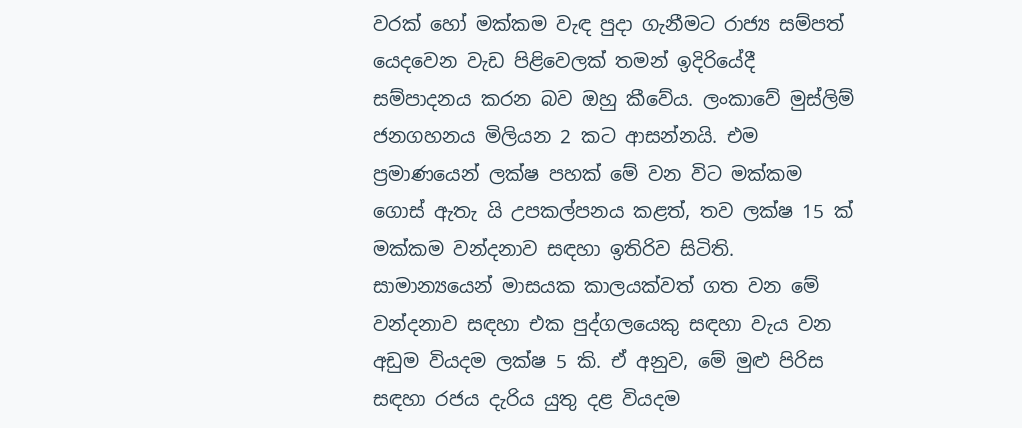වරක් හෝ මක්කම වැඳ පුදා ගැනීමට රාජ්‍ය සම්පත් යෙදවෙන වැඩ පිළිවෙලක් තමන් ඉදිරියේදී සම්පාදනය කරන බව ඔහු කීවේය. ලංකාවේ මුස්ලිම් ජනගහනය මිලියන 2 කට ආසන්නයි. එම ප්‍රමාණයෙන් ලක්ෂ පහක් මේ වන විට මක්කම ගොස් ඇතැ යි උපකල්පනය කළත්, තව ලක්ෂ 15 ක් මක්කම වන්දනාව සඳහා ඉතිරිව සිටිති. සාමාන්‍යයෙන් මාසයක කාලයක්වත් ගත වන මේ වන්දනාව සඳහා එක පුද්ගලයෙකු සඳහා වැය වන අඩුම වියදම ලක්ෂ 5 කි. ඒ අනුව, මේ මුළු පිරිස සඳහා රජය දැරිය යුතු දළ වියදම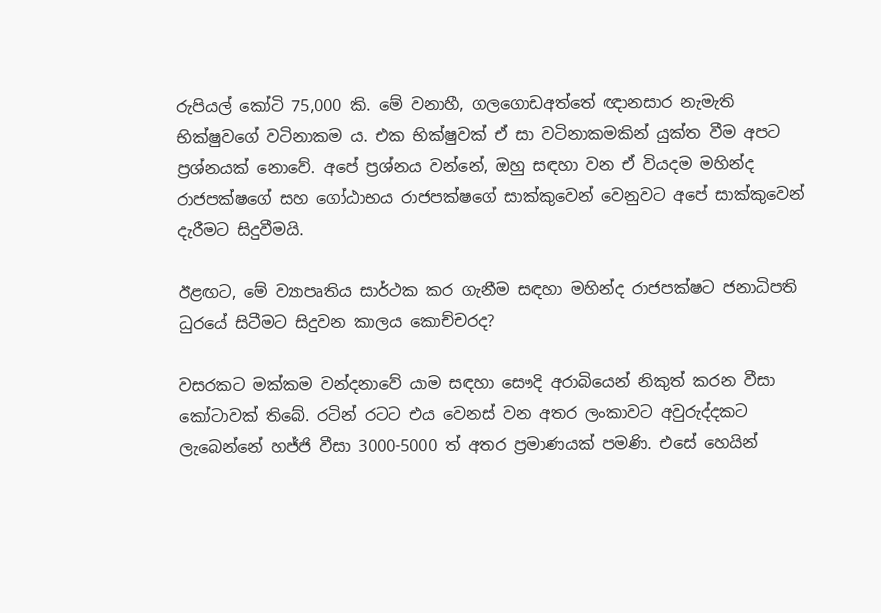රුපියල් කෝටි 75,000 කි. මේ වනාහී, ගලගොඩඅත්තේ ඥානසාර නැමැති භික්ෂුවගේ වටිනාකම ය. එක භික්ෂුවක් ඒ සා වටිනාකමකින් යුක්ත වීම අපට ප්‍රශ්නයක් නොවේ. අපේ ප්‍රශ්නය වන්නේ, ඔහු සඳහා වන ඒ වියදම මහින්ද රාජපක්ෂගේ සහ ගෝඨාභය රාජපක්ෂගේ සාක්කුවෙන් වෙනුවට අපේ සාක්කුවෙන් දැරීමට සිදුවීමයි.

ඊළඟට, මේ ව්‍යාපෘතිය සාර්ථක කර ගැනීම සඳහා මහින්ද රාජපක්ෂට ජනාධිපති ධුරයේ සිටීමට සිදුවන කාලය කොච්චරද?

වසරකට මක්කම වන්දනාවේ යාම සඳහා සෞදි අරාබියෙන් නිකුත් කරන වීසා කෝටාවක් තිබේ. රටින් රටට එය වෙනස් වන අතර ලංකාවට අවුරුද්දකට ලැබෙන්නේ හජ්ජි වීසා 3000-5000 ත් අතර ප්‍රමාණයක් පමණි. එසේ හෙයින්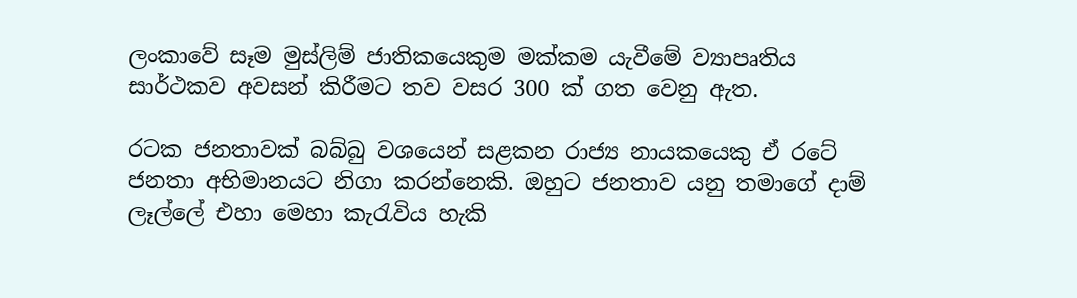ලංකාවේ සෑම මුස්ලිම් ජාතිකයෙකුම මක්කම යැවීමේ ව්‍යාපෘතිය සාර්ථකව අවසන් කිරීමට තව වසර 300 ක් ගත වෙනු ඇත.

රටක ජනතාවක් බබ්බු වශයෙන් සළකන රාජ්‍ය නායකයෙකු ඒ රටේ ජනතා අභිමානයට නිගා කරන්නෙකි. ඔහුට ජනතාව යනු තමාගේ දාම් ලෑල්ලේ එහා මෙහා කැරැවිය හැකි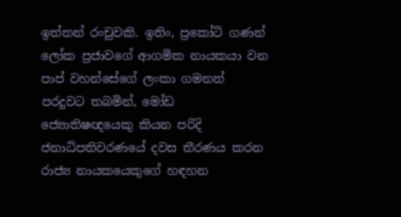ඉත්තන් රංචුවකි. ඉතිං, ප්‍රකෝටි ගණන් ලෝක ප්‍රජාවගේ ආගමික නායකයා වන පාප් වහන්සේගේ ලංකා ගමනත් පරදුවට තබමින්, මෝඩ ජ්‍යොතිෂඥයෙකු කියන පරිදි ජනාධිපතිවරණයේ දවස තීරණය කරන රාජ්‍ය නායකයෙකුගේ හඳහන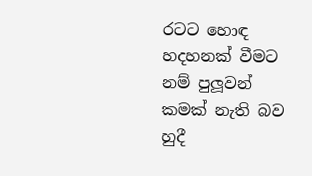රටට හොඳ හදහනක් වීමට නම් පුලූවන් කමක් නැති බව හුදී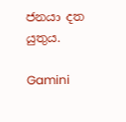ජනයා දත යුතුය.

Gamini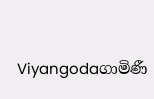Viyangodaගාමිණී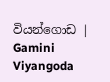වියන්ගොඩ | Gamini Viyangoda